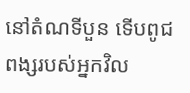នៅតំណទីបួន ទើបពូជពង្សរបស់អ្នកវិល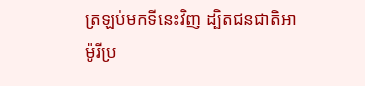ត្រឡប់មកទីនេះវិញ ដ្បិតជនជាតិអាម៉ូរីប្រ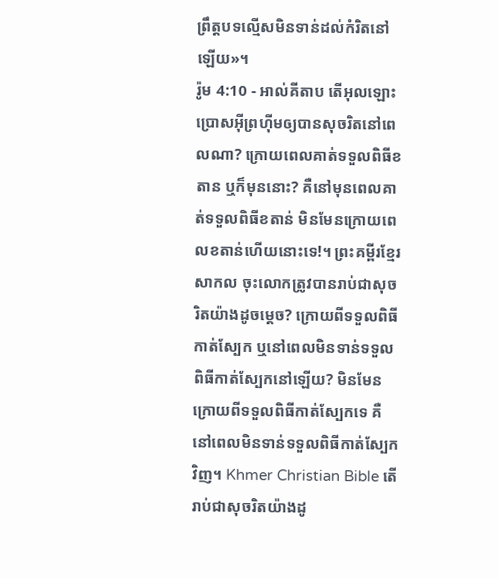ព្រឹត្តបទល្មើសមិនទាន់ដល់កំរិតនៅឡើយ»។
រ៉ូម 4:10 - អាល់គីតាប តើអុលឡោះប្រោសអ៊ីព្រហ៊ីមឲ្យបានសុចរិតនៅពេលណា? ក្រោយពេលគាត់ទទួលពិធីខតាន ឬក៏មុននោះ? គឺនៅមុនពេលគាត់ទទួលពិធីខតាន់ មិនមែនក្រោយពេលខតាន់ហើយនោះទេ!។ ព្រះគម្ពីរខ្មែរសាកល ចុះលោកត្រូវបានរាប់ជាសុចរិតយ៉ាងដូចម្ដេច? ក្រោយពីទទួលពិធីកាត់ស្បែក ឬនៅពេលមិនទាន់ទទួលពិធីកាត់ស្បែកនៅឡើយ? មិនមែនក្រោយពីទទួលពិធីកាត់ស្បែកទេ គឺនៅពេលមិនទាន់ទទួលពិធីកាត់ស្បែកវិញ។ Khmer Christian Bible តើរាប់ជាសុចរិតយ៉ាងដូ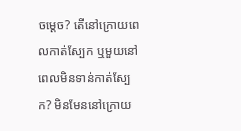ចម្ដេច? តើនៅក្រោយពេលកាត់ស្បែក ឬមួយនៅពេលមិនទាន់កាត់ស្បែក? មិនមែននៅក្រោយ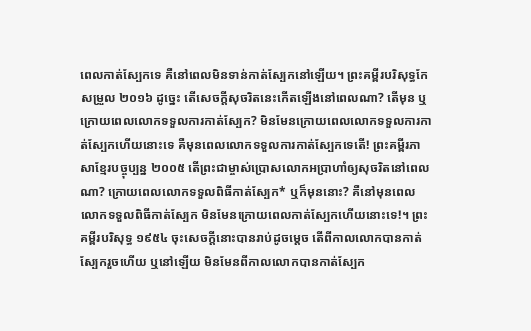ពេលកាត់ស្បែកទេ គឺនៅពេលមិនទាន់កាត់ស្បែកនៅឡើយ។ ព្រះគម្ពីរបរិសុទ្ធកែសម្រួល ២០១៦ ដូច្នេះ តើសេចក្ដីសុចរិតនេះកើតឡើងនៅពេលណា? តើមុន ឬក្រោយពេលលោកទទួលការកាត់ស្បែក? មិនមែនក្រោយពេលលោកទទួលការកាត់ស្បែកហើយនោះទេ គឺមុនពេលលោកទទួលការកាត់ស្បែកទេតើ! ព្រះគម្ពីរភាសាខ្មែរបច្ចុប្បន្ន ២០០៥ តើព្រះជាម្ចាស់ប្រោសលោកអប្រាហាំឲ្យសុចរិតនៅពេលណា? ក្រោយពេលលោកទទួលពិធីកាត់ស្បែក* ឬក៏មុននោះ? គឺនៅមុនពេលលោកទទួលពិធីកាត់ស្បែក មិនមែនក្រោយពេលកាត់ស្បែកហើយនោះទេ!។ ព្រះគម្ពីរបរិសុទ្ធ ១៩៥៤ ចុះសេចក្ដីនោះបានរាប់ដូចម្តេច តើពីកាលលោកបានកាត់ស្បែករួចហើយ ឬនៅឡើយ មិនមែនពីកាលលោកបានកាត់ស្បែក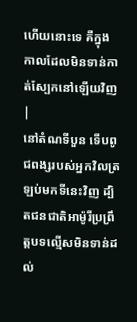ហើយនោះទេ គឺក្នុងកាលដែលមិនទាន់កាត់ស្បែកនៅឡើយវិញ |
នៅតំណទីបួន ទើបពូជពង្សរបស់អ្នកវិលត្រឡប់មកទីនេះវិញ ដ្បិតជនជាតិអាម៉ូរីប្រព្រឹត្តបទល្មើសមិនទាន់ដល់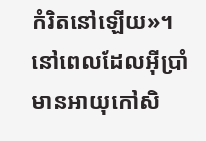កំរិតនៅឡើយ»។
នៅពេលដែលអ៊ីប្រាំមានអាយុកៅសិ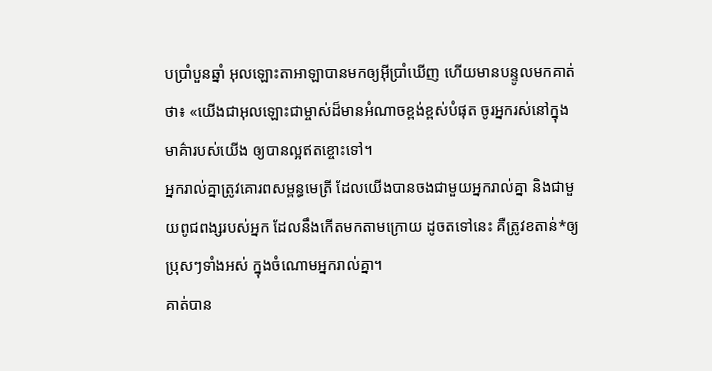បប្រាំបួនឆ្នាំ អុលឡោះតាអាឡាបានមកឲ្យអ៊ីប្រាំឃើញ ហើយមានបន្ទូលមកគាត់ថា៖ «យើងជាអុលឡោះជាម្ចាស់ដ៏មានអំណាចខ្ពង់ខ្ពស់បំផុត ចូរអ្នករស់នៅក្នុងមាគ៌ារបស់យើង ឲ្យបានល្អឥតខ្ចោះទៅ។
អ្នករាល់គ្នាត្រូវគោរពសម្ពន្ធមេត្រី ដែលយើងបានចងជាមួយអ្នករាល់គ្នា និងជាមួយពូជពង្សរបស់អ្នក ដែលនឹងកើតមកតាមក្រោយ ដូចតទៅនេះ គឺត្រូវខតាន់*ឲ្យប្រុសៗទាំងអស់ ក្នុងចំណោមអ្នករាល់គ្នា។
គាត់បាន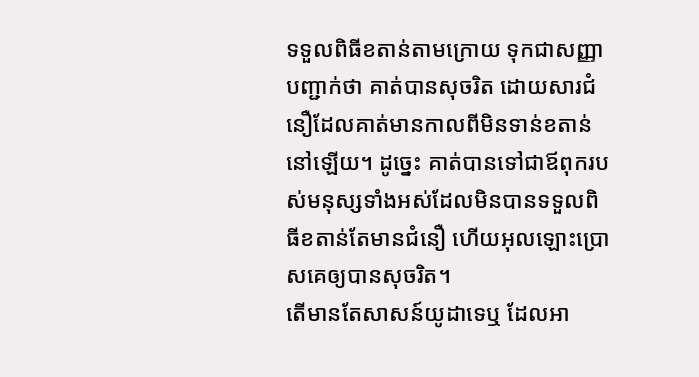ទទួលពិធីខតាន់តាមក្រោយ ទុកជាសញ្ញាបញ្ជាក់ថា គាត់បានសុចរិត ដោយសារជំនឿដែលគាត់មានកាលពីមិនទាន់ខតាន់នៅឡើយ។ ដូច្នេះ គាត់បានទៅជាឪពុករបស់មនុស្សទាំងអស់ដែលមិនបានទទួលពិធីខតាន់តែមានជំនឿ ហើយអុលឡោះប្រោសគេឲ្យបានសុចរិត។
តើមានតែសាសន៍យូដាទេឬ ដែលអា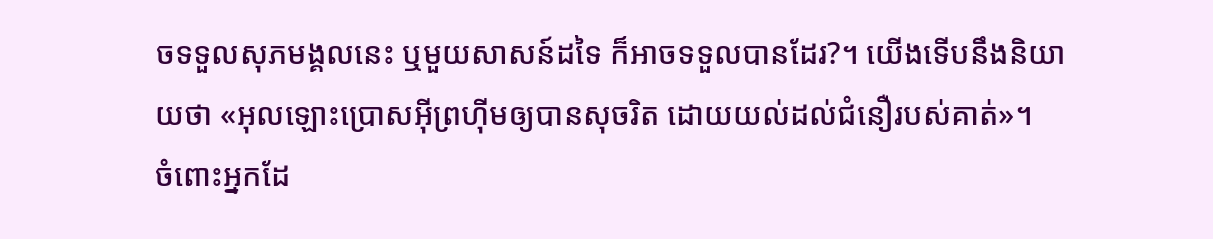ចទទួលសុភមង្គលនេះ ឬមួយសាសន៍ដទៃ ក៏អាចទទួលបានដែរ?។ យើងទើបនឹងនិយាយថា «អុលឡោះប្រោសអ៊ីព្រហ៊ីមឲ្យបានសុចរិត ដោយយល់ដល់ជំនឿរបស់គាត់»។
ចំពោះអ្នកដែ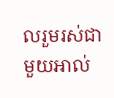លរួមរស់ជាមួយអាល់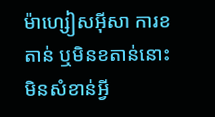ម៉ាហ្សៀសអ៊ីសា ការខតាន់ ឬមិនខតាន់នោះមិនសំខាន់អ្វី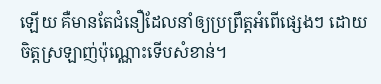ឡើយ គឺមានតែជំនឿដែលនាំឲ្យប្រព្រឹត្ដអំពើផ្សេងៗ ដោយចិត្ដស្រឡាញ់ប៉ុណ្ណោះទើបសំខាន់។